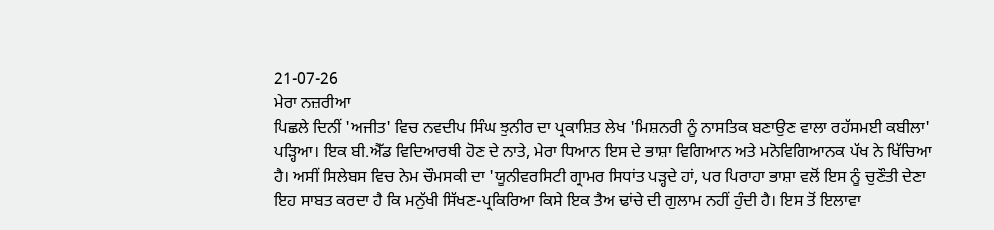21-07-26
ਮੇਰਾ ਨਜ਼ਰੀਆ
ਪਿਛਲੇ ਦਿਨੀਂ 'ਅਜੀਤ' ਵਿਚ ਨਵਦੀਪ ਸਿੰਘ ਝੁਨੀਰ ਦਾ ਪ੍ਰਕਾਸ਼ਿਤ ਲੇਖ 'ਮਿਸ਼ਨਰੀ ਨੂੰ ਨਾਸਤਿਕ ਬਣਾਉਣ ਵਾਲਾ ਰਹੱਸਮਈ ਕਬੀਲਾ' ਪੜ੍ਹਿਆ। ਇਕ ਬੀ.ਐੱਡ ਵਿਦਿਆਰਥੀ ਹੋਣ ਦੇ ਨਾਤੇ, ਮੇਰਾ ਧਿਆਨ ਇਸ ਦੇ ਭਾਸ਼ਾ ਵਿਗਿਆਨ ਅਤੇ ਮਨੋਵਿਗਿਆਨਕ ਪੱਖ ਨੇ ਖਿੱਚਿਆ ਹੈ। ਅਸੀਂ ਸਿਲੇਬਸ ਵਿਚ ਨੇਮ ਚੌਮਸਕੀ ਦਾ 'ਯੂਨੀਵਰਸਿਟੀ ਗ੍ਰਾਮਰ ਸਿਧਾਂਤ ਪੜ੍ਹਦੇ ਹਾਂ, ਪਰ ਪਿਰਾਹਾ ਭਾਸ਼ਾ ਵਲੋਂ ਇਸ ਨੂੰ ਚੁਣੌਤੀ ਦੇਣਾ ਇਹ ਸਾਬਤ ਕਰਦਾ ਹੈ ਕਿ ਮਨੁੱਖੀ ਸਿੱਖਣ-ਪ੍ਰਕਿਰਿਆ ਕਿਸੇ ਇਕ ਤੈਅ ਢਾਂਚੇ ਦੀ ਗੁਲਾਮ ਨਹੀਂ ਹੁੰਦੀ ਹੈ। ਇਸ ਤੋਂ ਇਲਾਵਾ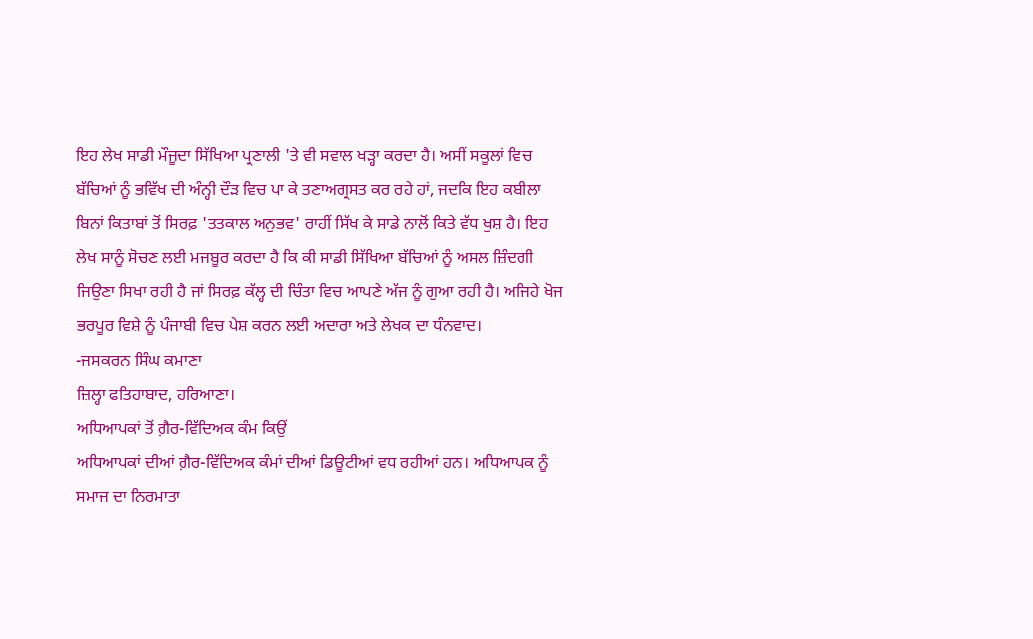ਇਹ ਲੇਖ ਸਾਡੀ ਮੌਜੂਦਾ ਸਿੱਖਿਆ ਪ੍ਰਣਾਲੀ 'ਤੇ ਵੀ ਸਵਾਲ ਖੜ੍ਹਾ ਕਰਦਾ ਹੈ। ਅਸੀਂ ਸਕੂਲਾਂ ਵਿਚ ਬੱਚਿਆਂ ਨੂੰ ਭਵਿੱਖ ਦੀ ਅੰਨ੍ਹੀ ਦੌੜ ਵਿਚ ਪਾ ਕੇ ਤਣਾਅਗ੍ਰਸਤ ਕਰ ਰਹੇ ਹਾਂ, ਜਦਕਿ ਇਹ ਕਬੀਲਾ ਬਿਨਾਂ ਕਿਤਾਬਾਂ ਤੋਂ ਸਿਰਫ਼ 'ਤਤਕਾਲ ਅਨੁਭਵ' ਰਾਹੀਂ ਸਿੱਖ ਕੇ ਸਾਡੇ ਨਾਲੋਂ ਕਿਤੇ ਵੱਧ ਖੁਸ਼ ਹੈ। ਇਹ ਲੇਖ ਸਾਨੂੰ ਸੋਚਣ ਲਈ ਮਜਬੂਰ ਕਰਦਾ ਹੈ ਕਿ ਕੀ ਸਾਡੀ ਸਿੱਖਿਆ ਬੱਚਿਆਂ ਨੂੰ ਅਸਲ ਜ਼ਿੰਦਗੀ ਜਿਉਣਾ ਸਿਖਾ ਰਹੀ ਹੈ ਜਾਂ ਸਿਰਫ਼ ਕੱਲ੍ਹ ਦੀ ਚਿੰਤਾ ਵਿਚ ਆਪਣੇ ਅੱਜ ਨੂੰ ਗੁਆ ਰਹੀ ਹੈ। ਅਜਿਹੇ ਖੋਜ ਭਰਪੂਰ ਵਿਸ਼ੇ ਨੂੰ ਪੰਜਾਬੀ ਵਿਚ ਪੇਸ਼ ਕਰਨ ਲਈ ਅਦਾਰਾ ਅਤੇ ਲੇਖਕ ਦਾ ਧੰਨਵਾਦ।
-ਜਸਕਰਨ ਸਿੰਘ ਕਮਾਣਾ
ਜ਼ਿਲ੍ਹਾ ਫਤਿਹਾਬਾਦ, ਹਰਿਆਣਾ।
ਅਧਿਆਪਕਾਂ ਤੋਂ ਗ਼ੈਰ-ਵਿੱਦਿਅਕ ਕੰਮ ਕਿਉਂ
ਅਧਿਆਪਕਾਂ ਦੀਆਂ ਗ਼ੈਰ-ਵਿੱਦਿਅਕ ਕੰਮਾਂ ਦੀਆਂ ਡਿਊਟੀਆਂ ਵਧ ਰਹੀਆਂ ਹਨ। ਅਧਿਆਪਕ ਨੂੰ ਸਮਾਜ ਦਾ ਨਿਰਮਾਤਾ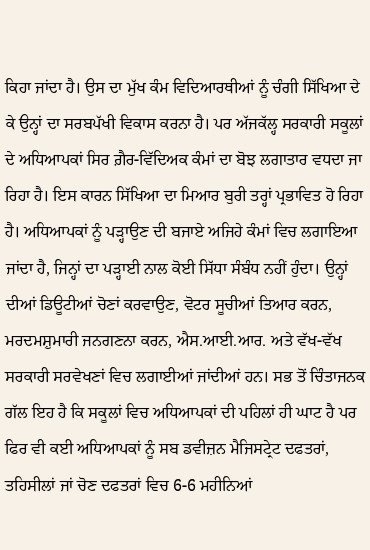ਕਿਹਾ ਜਾਂਦਾ ਹੈ। ਉਸ ਦਾ ਮੁੱਖ ਕੰਮ ਵਿਦਿਆਰਥੀਆਂ ਨੂੰ ਚੰਗੀ ਸਿੱਖਿਆ ਦੇ ਕੇ ਉਨ੍ਹਾਂ ਦਾ ਸਰਬਪੱਖੀ ਵਿਕਾਸ ਕਰਨਾ ਹੈ। ਪਰ ਅੱਜਕੱਲ੍ਹ ਸਰਕਾਰੀ ਸਕੂਲਾਂ ਦੇ ਅਧਿਆਪਕਾਂ ਸਿਰ ਗ਼ੈਰ-ਵਿੱਦਿਅਕ ਕੰਮਾਂ ਦਾ ਬੋਝ ਲਗਾਤਾਰ ਵਧਦਾ ਜਾ ਰਿਹਾ ਹੈ। ਇਸ ਕਾਰਨ ਸਿੱਖਿਆ ਦਾ ਮਿਆਰ ਬੁਰੀ ਤਰ੍ਹਾਂ ਪ੍ਰਭਾਵਿਤ ਹੋ ਰਿਹਾ ਹੈ। ਅਧਿਆਪਕਾਂ ਨੂੰ ਪੜ੍ਹਾਉਣ ਦੀ ਬਜਾਏ ਅਜਿਹੇ ਕੰਮਾਂ ਵਿਚ ਲਗਾਇਆ ਜਾਂਦਾ ਹੈ, ਜਿਨ੍ਹਾਂ ਦਾ ਪੜ੍ਹਾਈ ਨਾਲ ਕੋਈ ਸਿੱਧਾ ਸੰਬੰਧ ਨਹੀਂ ਹੁੰਦਾ। ਉਨ੍ਹਾਂ ਦੀਆਂ ਡਿਊਟੀਆਂ ਚੋਣਾਂ ਕਰਵਾਉਣ, ਵੋਟਰ ਸੂਚੀਆਂ ਤਿਆਰ ਕਰਨ, ਮਰਦਮਸ਼ੁਮਾਰੀ ਜਨਗਣਨਾ ਕਰਨ, ਐਸ.ਆਈ.ਆਰ. ਅਤੇ ਵੱਖ-ਵੱਖ ਸਰਕਾਰੀ ਸਰਵੇਖਣਾਂ ਵਿਚ ਲਗਾਈਆਂ ਜਾਂਦੀਆਂ ਹਨ। ਸਭ ਤੋਂ ਚਿੰਤਾਜਨਕ ਗੱਲ ਇਹ ਹੈ ਕਿ ਸਕੂਲਾਂ ਵਿਚ ਅਧਿਆਪਕਾਂ ਦੀ ਪਹਿਲਾਂ ਹੀ ਘਾਟ ਹੈ ਪਰ ਫਿਰ ਵੀ ਕਈ ਅਧਿਆਪਕਾਂ ਨੂੰ ਸਬ ਡਵੀਜ਼ਨ ਮੈਜਿਸਟ੍ਰੇਟ ਦਫਤਰਾਂ, ਤਹਿਸੀਲਾਂ ਜਾਂ ਚੋਣ ਦਫਤਰਾਂ ਵਿਚ 6-6 ਮਹੀਨਿਆਂ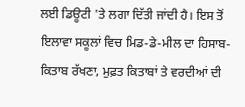ਲਈ ਡਿਊਟੀ 'ਤੇ ਲਗਾ ਦਿੱਤੀ ਜਾਂਦੀ ਹੈ। ਇਸ ਤੋਂ ਇਲਾਵਾ ਸਕੂਲਾਂ ਵਿਚ ਮਿਡ-ਡੇ-ਮੀਲ ਦਾ ਹਿਸਾਬ-ਕਿਤਾਬ ਰੱਖਣਾ, ਮੁਫ਼ਤ ਕਿਤਾਬਾਂ ਤੇ ਵਰਦੀਆਂ ਦੀ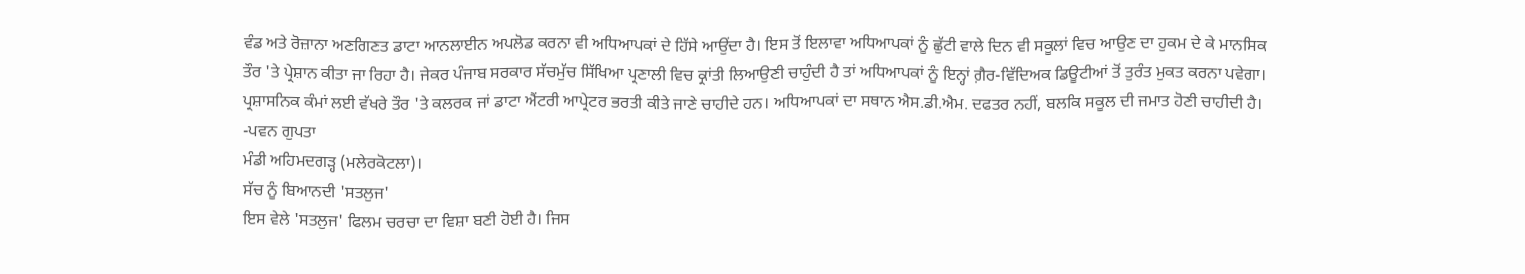ਵੰਡ ਅਤੇ ਰੋਜ਼ਾਨਾ ਅਣਗਿਣਤ ਡਾਟਾ ਆਨਲਾਈਨ ਅਪਲੋਡ ਕਰਨਾ ਵੀ ਅਧਿਆਪਕਾਂ ਦੇ ਹਿੱਸੇ ਆਉਂਦਾ ਹੈ। ਇਸ ਤੋਂ ਇਲਾਵਾ ਅਧਿਆਪਕਾਂ ਨੂੰ ਛੁੱਟੀ ਵਾਲੇ ਦਿਨ ਵੀ ਸਕੂਲਾਂ ਵਿਚ ਆਉਣ ਦਾ ਹੁਕਮ ਦੇ ਕੇ ਮਾਨਸਿਕ ਤੌਰ 'ਤੇ ਪ੍ਰੇਸ਼ਾਨ ਕੀਤਾ ਜਾ ਰਿਹਾ ਹੈ। ਜੇਕਰ ਪੰਜਾਬ ਸਰਕਾਰ ਸੱਚਮੁੱਚ ਸਿੱਖਿਆ ਪ੍ਰਣਾਲੀ ਵਿਚ ਕ੍ਰਾਂਤੀ ਲਿਆਉਣੀ ਚਾਹੁੰਦੀ ਹੈ ਤਾਂ ਅਧਿਆਪਕਾਂ ਨੂੰ ਇਨ੍ਹਾਂ ਗ਼ੈਰ-ਵਿੱਦਿਅਕ ਡਿਊਟੀਆਂ ਤੋਂ ਤੁਰੰਤ ਮੁਕਤ ਕਰਨਾ ਪਵੇਗਾ। ਪ੍ਰਸ਼ਾਸਨਿਕ ਕੰਮਾਂ ਲਈ ਵੱਖਰੇ ਤੌਰ 'ਤੇ ਕਲਰਕ ਜਾਂ ਡਾਟਾ ਐਂਟਰੀ ਆਪ੍ਰੇਟਰ ਭਰਤੀ ਕੀਤੇ ਜਾਣੇ ਚਾਹੀਦੇ ਹਨ। ਅਧਿਆਪਕਾਂ ਦਾ ਸਥਾਨ ਐਸ.ਡੀ.ਐਮ. ਦਫਤਰ ਨਹੀਂ, ਬਲਕਿ ਸਕੂਲ ਦੀ ਜਮਾਤ ਹੋਣੀ ਚਾਹੀਦੀ ਹੈ।
-ਪਵਨ ਗੁਪਤਾ
ਮੰਡੀ ਅਹਿਮਦਗੜ੍ਹ (ਮਲੇਰਕੋਟਲਾ)।
ਸੱਚ ਨੂੰ ਬਿਆਨਦੀ 'ਸਤਲੁਜ'
ਇਸ ਵੇਲੇ 'ਸਤਲੁਜ' ਫਿਲਮ ਚਰਚਾ ਦਾ ਵਿਸ਼ਾ ਬਣੀ ਹੋਈ ਹੈ। ਜਿਸ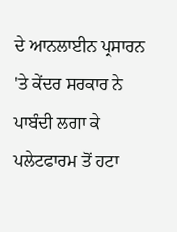ਦੇ ਆਨਲਾਈਨ ਪ੍ਰਸਾਰਨ 'ਤੇ ਕੇਂਦਰ ਸਰਕਾਰ ਨੇ ਪਾਬੰਦੀ ਲਗਾ ਕੇ ਪਲੇਟਫਾਰਮ ਤੋਂ ਹਟਾ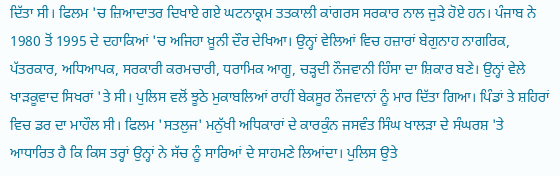ਦਿੱਤਾ ਸੀ। ਫਿਲਮ 'ਚ ਜ਼ਿਆਦਾਤਰ ਦਿਖਾਏ ਗਏ ਘਟਨਾਕ੍ਰਮ ਤਤਕਾਲੀ ਕਾਂਗਰਸ ਸਰਕਾਰ ਨਾਲ ਜੁੜੇ ਹੋਏ ਹਨ। ਪੰਜਾਬ ਨੇ 1980 ਤੋਂ 1995 ਦੇ ਦਹਾਕਿਆਂ 'ਚ ਅਜਿਹਾ ਖ਼ੂਨੀ ਦੌਰ ਦੇਖਿਆ। ਉਨ੍ਹਾਂ ਵੇਲਿਆਂ ਵਿਚ ਹਜ਼ਾਰਾਂ ਬੇਗੁਨਾਹ ਨਾਗਰਿਕ, ਪੱਤਰਕਾਰ, ਅਧਿਆਪਕ, ਸਰਕਾਰੀ ਕਰਮਚਾਰੀ, ਧਰਾਮਿਕ ਆਗੂ, ਚੜ੍ਹਦੀ ਨੌਜਵਾਨੀ ਹਿੰਸਾ ਦਾ ਸ਼ਿਕਾਰ ਬਣੇ। ਉਨ੍ਹਾਂ ਵੇਲੇ ਖਾੜਕੂਵਾਦ ਸਿਖਰਾਂ 'ਤੇ ਸੀ। ਪੁਲਿਸ ਵਲੋਂ ਝੂਠੇ ਮੁਕਾਬਲਿਆਂ ਰਾਹੀਂ ਬੇਕਸੂਰ ਨੌਜਵਾਨਾਂ ਨੂੰ ਮਾਰ ਦਿੱਤਾ ਗਿਆ। ਪਿੰਡਾਂ ਤੇ ਸ਼ਹਿਰਾਂ ਵਿਚ ਡਰ ਦਾ ਮਾਹੌਲ ਸੀ। ਫਿਲਮ 'ਸਤਲੁਜ' ਮਨੁੱਖੀ ਅਧਿਕਾਰਾਂ ਦੇ ਕਾਰਕੁੰਨ ਜਸਵੰਤ ਸਿੰਘ ਖਾਲੜਾ ਦੇ ਸੰਘਰਸ਼ 'ਤੇ ਆਧਾਰਿਤ ਹੈ ਕਿ ਕਿਸ ਤਰ੍ਹਾਂ ਉਨ੍ਹਾਂ ਨੇ ਸੱਚ ਨੂੰ ਸਾਰਿਆਂ ਦੇ ਸਾਹਮਣੇ ਲਿਆਂਦਾ। ਪੁਲਿਸ ਉਤੇ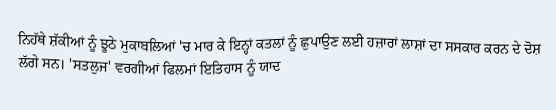ਨਿਹੱਥੇ ਸ਼ੱਕੀਆਂ ਨੂੰ ਝੂਠੇ ਮੁਕਾਬਲਿਆਂ 'ਚ ਮਾਰ ਕੇ ਇਨ੍ਹਾਂ ਕਤਲਾਂ ਨੂੰ ਛੁਪਾਉਣ ਲਈ ਹਜ਼ਾਰਾਂ ਲਾਸ਼ਾਂ ਦਾ ਸਸਕਾਰ ਕਰਨ ਦੇ ਦੋਸ਼ ਲੱਗੇ ਸਨ। 'ਸਤਲੁਜ' ਵਰਗੀਆਂ ਫਿਲਮਾਂ ਇਤਿਹਾਸ ਨੂੰ ਯਾਦ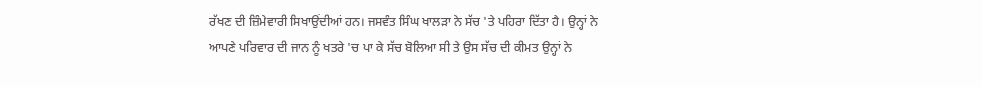ਰੱਖਣ ਦੀ ਜ਼ਿੰਮੇਵਾਰੀ ਸਿਖਾਉਂਦੀਆਂ ਹਨ। ਜਸਵੰਤ ਸਿੰਘ ਖਾਲੜਾ ਨੇ ਸੱਚ 'ਤੇ ਪਹਿਰਾ ਦਿੱਤਾ ਹੈ। ਉਨ੍ਹਾਂ ਨੇ ਆਪਣੇ ਪਰਿਵਾਰ ਦੀ ਜਾਨ ਨੂੰ ਖਤਰੇ 'ਚ ਪਾ ਕੇ ਸੱਚ ਬੋਲਿਆ ਸੀ ਤੇ ਉਸ ਸੱਚ ਦੀ ਕੀਮਤ ਉਨ੍ਹਾਂ ਨੇ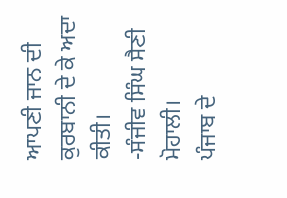ਆਪਣੀ ਜਾਨ ਦੀ ਕੁਰਬਾਨੀ ਦੇ ਕੇ ਅਦਾ ਕੀਤੀ।
-ਸੰਜੀਵ ਸਿੰਘ ਸੈਣੀ
ਮੋਹਾਲੀ।
ਪੰਜਾਬ ਦੇ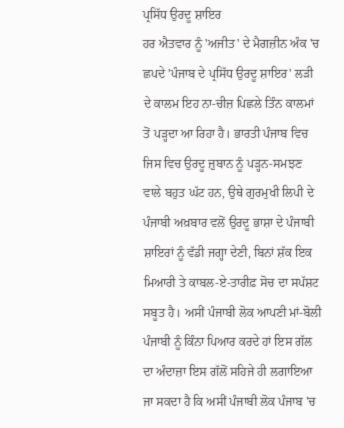ਪ੍ਰਸਿੱਧ ਉਰਦੂ ਸ਼ਾਇਰ
ਹਰ ਐਤਵਾਰ ਨੂੰ 'ਅਜੀਤ' ਦੇ ਮੈਗਜ਼ੀਨ ਅੰਕ 'ਚ ਛਪਦੇ 'ਪੰਜਾਬ ਦੇ ਪ੍ਰਸਿੱਧ ਉਰਦੂ ਸ਼ਾਇਰ' ਲੜੀ ਦੇ ਕਾਲਮ ਇਹ ਨਾ-ਚੀਜ਼ ਪਿਛਲੇ ਤਿੰਨ ਕਾਲਮਾਂ ਤੋਂ ਪੜ੍ਹਦਾ ਆ ਰਿਹਾ ਹੈ। ਭਾਰਤੀ ਪੰਜਾਬ ਵਿਚ ਜਿਸ ਵਿਚ ਉਰਦੂ ਜ਼ੁਬਾਨ ਨੂੰ ਪੜ੍ਹਨ-ਸਮਝਣ ਵਾਲੇ ਬਹੁਤ ਘੱਟ ਹਨ, ਉਥੇ ਗੁਰਮੁਖੀ ਲਿਪੀ ਦੇ ਪੰਜਾਬੀ ਅਖ਼ਬਾਰ ਵਲੋਂ ਉਰਦੂ ਭਾਸ਼ਾ ਦੇ ਪੰਜਾਬੀ ਸ਼ਾਇਰਾਂ ਨੂੰ ਵੱਡੀ ਜਗ੍ਹਾ ਦੇਣੀ, ਬਿਨਾਂ ਸ਼ੱਕ ਇਕ ਮਿਆਰੀ ਤੇ ਕਾਬਲ-ਏ-ਤਾਰੀਫ਼ ਸੋਚ ਦਾ ਸਪੱਸ਼ਟ ਸਬੂਤ ਹੈ। ਅਸੀਂ ਪੰਜਾਬੀ ਲੋਕ ਆਪਣੀ ਮਾਂ-ਬੋਲੀ ਪੰਜਾਬੀ ਨੂੰ ਕਿੰਨਾ ਪਿਆਰ ਕਰਦੇ ਹਾਂ ਇਸ ਗੱਲ ਦਾ ਅੰਦਾਜ਼ਾ ਇਸ ਗੱਲੋਂ ਸਹਿਜੇ ਹੀ ਲਗਾਇਆ ਜਾ ਸਕਦਾ ਹੈ ਕਿ ਅਸੀਂ ਪੰਜਾਬੀ ਲੋਕ ਪੰਜਾਬ 'ਚ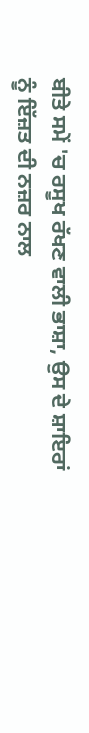ਬੀਤੇ ਸਮੇਂ 'ਚ ਰਸੂਖ ਰੱਖਣ ਵਾਲੀ ਭਾਸ਼ਾ, ਉਸ ਦੇ ਸ਼ਾਇਰਾਂ ਨੂੰ ਇੱਜ਼ਤ ਦੀ ਨਜ਼ਰ ਨਾਲ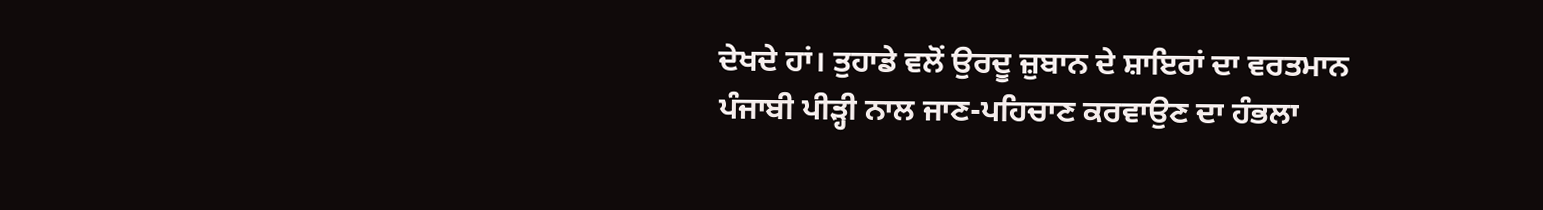ਦੇਖਦੇ ਹਾਂ। ਤੁਹਾਡੇ ਵਲੋਂ ਉਰਦੂ ਜ਼ੁਬਾਨ ਦੇ ਸ਼ਾਇਰਾਂ ਦਾ ਵਰਤਮਾਨ ਪੰਜਾਬੀ ਪੀੜ੍ਹੀ ਨਾਲ ਜਾਣ-ਪਹਿਚਾਣ ਕਰਵਾਉਣ ਦਾ ਹੰਭਲਾ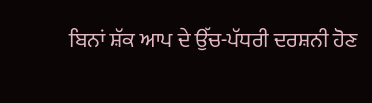ਬਿਨਾਂ ਸ਼ੱਕ ਆਪ ਦੇ ਉੱਚ-ਪੱਧਰੀ ਦਰਸ਼ਨੀ ਹੋਣ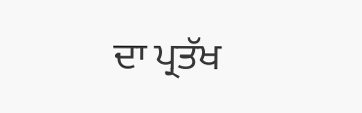ਦਾ ਪ੍ਰਤੱਖ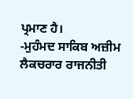ਪ੍ਰਮਾਣ ਹੈ।
-ਮੁਹੰਮਦ ਸਾਕਿਬ ਅਜ਼ੀਮ
ਲੈਕਚਰਾਰ ਰਾਜਨੀਤੀ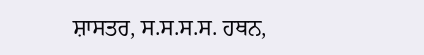ਸ਼ਾਸਤਰ, ਸ.ਸ.ਸ.ਸ. ਹਥਨ,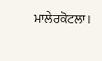ਮਾਲੇਰਕੋਟਲਾ।